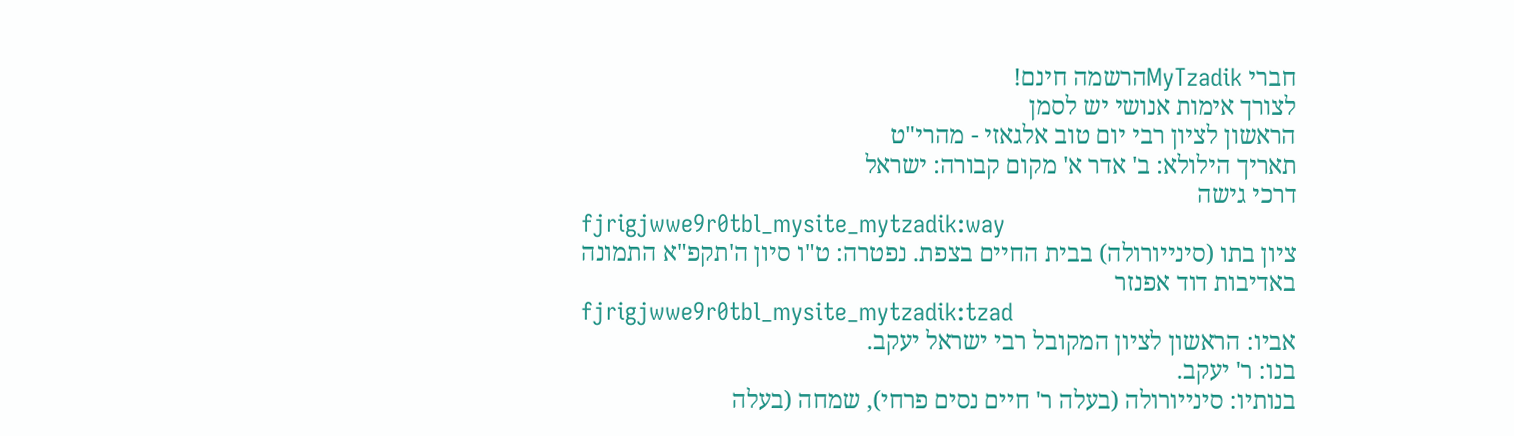חברי MyTzadikהרשמה חינם!
לצורך אימות אנושי יש לסמן
הראשון לציון רבי יום טוב אלגאזי - מהרי"ט
תאריך הילולא: ב' אדר א' מקום קבורה: ישראל
דרכי גישה
fjrigjwwe9r0tbl_mysite_mytzadik:way
ציון בתו (סינייורולה) בבית החיים בצפת. נפטרה: ט"ו סיון ה'תקפ"א התמונה באדיבות דוד אפנזר
fjrigjwwe9r0tbl_mysite_mytzadik:tzad
אביו: הראשון לציון המקובל רבי ישראל יעקב.
בנו: ר' יעקב.
בנותיו: סינייורולה (בעלה ר' חיים נסים פרחי), שמחה (בעלה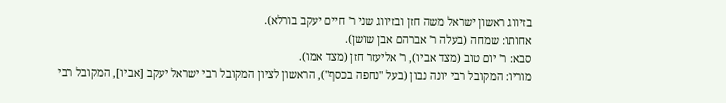בזיווג ראשון ישראל משה חזן ובזיווג שני ר' חיים יעקב בורלא).
אחותו: שמחה (בעלה ר' אברהם אבן שושן).
סבא: ר' יום טוב (מצד אביו), ר' אליעזר חזן (מצד אמו).
מוריו: המקובל רבי יונה נבון (בעל "נחפה בכסף"), הראשון לציון המקובל רבי ישראל יעקב [אביו], המקובל רבי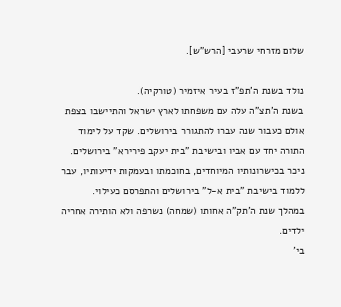שלום מזרחי שרעבי [הרש"ש].

נולד בשנת ה'תפ"ז בעיר איזמיר (טורקיה).
בשנת ה'תצ"ה עלה עם משפחתו לארץ ישראל והתיישבו בצפת אולם כעבור שנה עברו להתגורר בירושלים. שקד על לימוד התורה יחד עם אביו ובישיבת "בית יעקב פירירא" בירושלים. ניכר בכישרונותיו המיוחדים, בחוכמתו ובעמקות ידיעותיו, עבר ללמוד בישיבת "בית א-ל" בירושלים והתפרסם כעילוי.
במהלך שנת ה'תק"ה אחותו (שמחה) נשרפה ולא הותירה אחריה ילדים.
בי'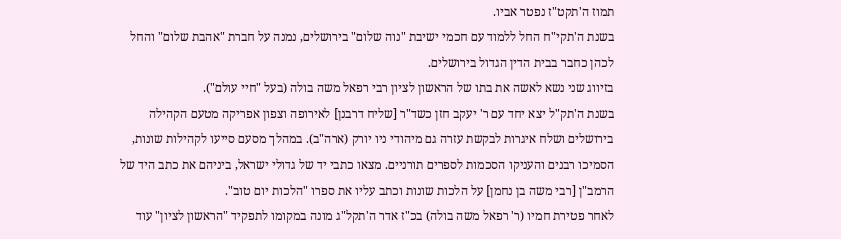תמוז ה'תקט"ז נפטר אביו.
בשנת ה'תקי"ח החל ללמוד עם חכמי ישיבת "נוה שלום" בירושלים, נמנה על חברת "אהבת שלום" והחל לכהן כחבר בבית הדין הגדול בירושלים.
בזיווג שני נשא לאשה את בתו של הראשון לציון רבי רפאל משה בולה (בעל "חיי עולם").
בשנת ה'תק"ל יצא יחד עם ר' יעקב חזן כשד"ר [שליח דרבנן] לאירופה וצפון אפריקה מטעם הקהילה בירושלים ושלח איגרות לבקשת עזרה גם מיהודי ניו יורק (ארה"ב). במהלך מסעם סייעו לקהילות שונות, הסמיכו רבנים והעניקו הסכמות לספרים תורניים. מצאו כתבי יד של גדולי ישראל, ביניהם את כתב היד של הרמב"ן [רבי משה בן נחמן] על הלכות שונות וכתב עליו את ספרו "הלכות יום טוב".
לאחר פטירת חמיו (ר' רפאל משה בולה) בכ"ז אדר ה'תקל"ג מונה במקומו לתפקיד "הראשון לציון" עוד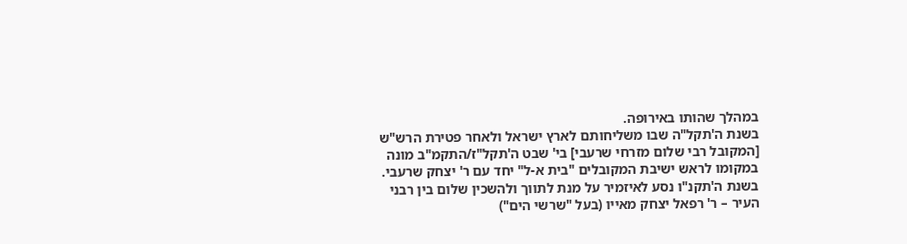במהלך שהותו באירופה.
בשנת ה'תקל"ה שבו משליחותם לארץ ישראל ולאחר פטירת הרש"ש [המקובל רבי שלום מזרחי שרעבי] בי' שבט ה'תקל"ז/התקמ"ב מונה במקומו לראש ישיבת המקובלים "בית א-ל" יחד עם ר' יצחק שרעבי.
בשנת ה'תקנ"ו נסע לאיזמיר על מנת לתווך ולהשכין שלום בין רבני העיר – ר' רפאל יצחק מאייו (בעל "שרשי הים")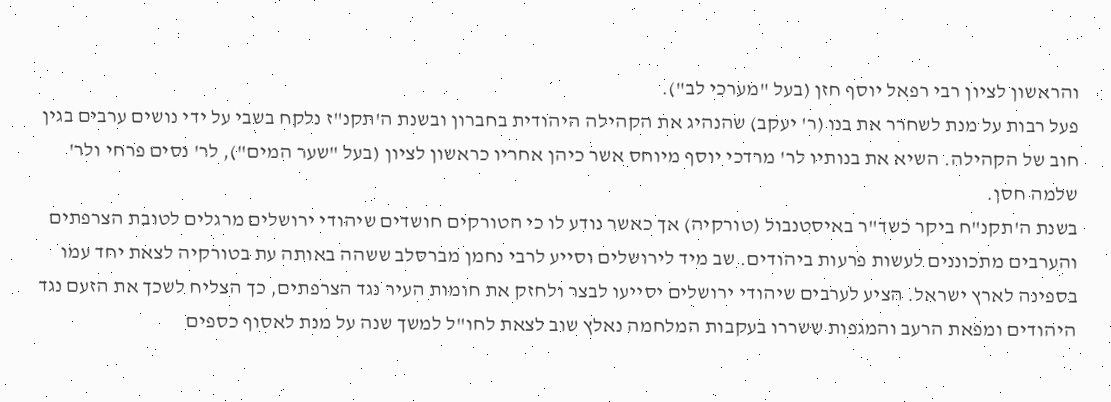והראשון לציון רבי רפאל יוסף חזן (בעל "מערכי לב").
פעל רבות על מנת לשחרר את בנו (ר' יעקב) שהנהיג את הקהילה היהודית בחברון ובשנת ה'תקנ"ז נלקח בשבי על ידי נושים ערבים בגין חוב של הקהילה. השיא את בנותיו לר' מרדכי יוסף מיוחס אשר כיהן אחריו כראשון לציון (בעל "שער המים"), לר' נסים פרחי ולר' שלמה חסן.
בשנת ה'תקנ"ח ביקר כשד"ר באיסטנבול (טורקיה) אך כאשר נודע לו כי הטורקים חושדים שיהודי ירושלים מרגלים לטובת הצרפתים והערבים מתכוננים לעשות פרעות ביהודים. שב מיד לירושלים וסייע לרבי נחמן מברסלב ששהה באותה עת בטורקיה לצאת יחד עמו בספינה לארץ ישראל. הציע לערבים שיהודי ירושלים יסייעו לבצר ולחזק את חומות העיר נגד הצרפתים, כך הצליח לשכך את הזעם נגד היהודים ומפאת הרעב והמגפות ששררו בעקבות המלחמה נאלץ שוב לצאת לחו"ל למשך שנה על מנת לאסוף כספים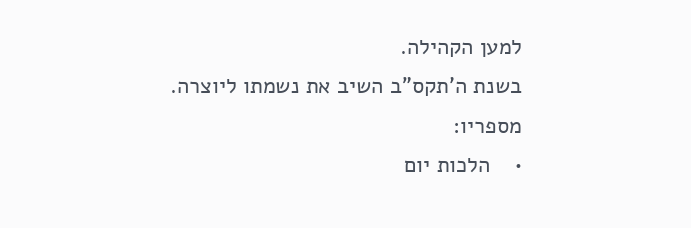למען הקהילה.
בשנת ה'תקס"ב השיב את נשמתו ליוצרה.
מספריו:
•    הלכות יום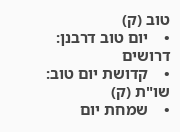טוב (ק)
•    יום טוב דרבנן: דרושים
•    קדושת יום טוב: שו"ת (ק)
•    שמחת יום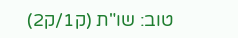טוב: שו"ת (ק1/ק2)